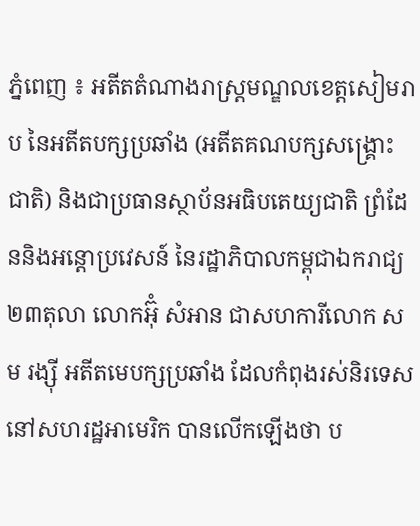ភ្នំពេញ ៖ អតីតតំណាងរាស្រ្តមណ្ឌលខេត្តសៀមរាប នៃអតីតបក្សប្រឆាំង (អតីតគណបក្សសង្រ្គោះជាតិ) និងជាប្រធានស្ថាប័នអធិបតេយ្យជាតិ ព្រំដែននិងអន្តោប្រវេសន៍ នៃរដ្ឋាភិបាលកម្ពុជាឯករាជ្យ២៣តុលា លោកអ៊ុំ សំអាន ជាសហការីលោក សម រង្ស៊ី អតីតមេបក្សប្រឆាំង ដែលកំពុងរស់និរទេសនៅសហរដ្ឋអាមេរិក បានលើកឡើងថា ប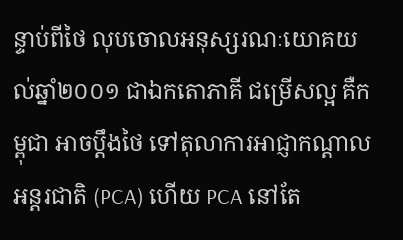ន្ទាប់ពីថៃ លុបចោលអនុស្សរណៈយោគយល់ឆ្នាំ២០០១ ជាឯកតោភាគី ជម្រើសល្អ គឺកម្ពុជា អាចប្តឹងថៃ ទៅតុលាការអាជ្ញាកណ្តាលអន្តរជាតិ (PCA) ហើយ PCA នៅតែ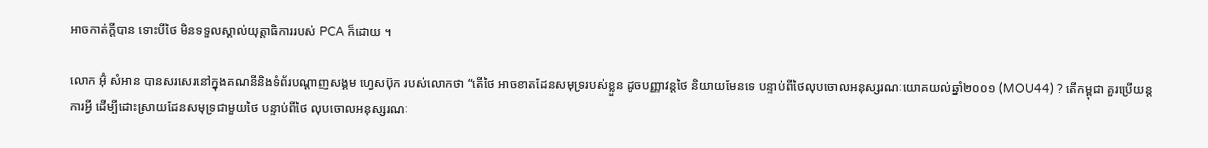អាចកាត់ក្តីបាន ទោះបីថៃ មិនទទួលស្គាល់យុត្តាធិការរបស់ PCA ក៏ដោយ ។

លោក អ៊ុំ សំអាន បានសរសេរនៅក្នុងគណនីនិងទំព័របណ្ដាញសង្គម ហ្វេសប៊ុក របស់លោកថា “តើថៃ អាចខាតដែនសមុទ្ររបស់ខ្លួន ដូចបញ្ញាវន្តថៃ និយាយមែនទេ បន្ទាប់ពីថៃលុបចោលអនុស្សរណៈយោគយល់ឆ្នាំ២០០១ (MOU44) ? តើកម្ពុជា គួរប្រើយន្តការអ្វី ដើម្បីដោះស្រាយដែនសមុទ្រជាមួយថៃ បន្ទាប់ពីថៃ លុបចោលអនុស្សរណៈ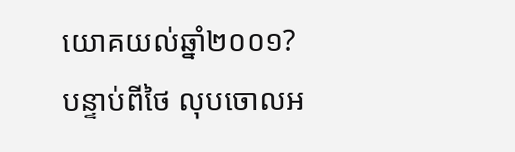យោគយល់ឆ្នាំ២០០១?
បន្ទាប់ពីថៃ លុបចោលអ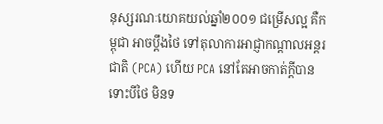នុស្សរណៈយោគយល់ឆ្នាំ២០០១ ជម្រើសល្អ គឺកម្ពុជា អាចប្តឹងថៃ ទៅតុលាការអាជ្ញាកណ្តាលអន្តរជាតិ (PCA) ហើយ PCA នៅតែអាចកាត់ក្តីបាន ទោះបីថៃ មិនទ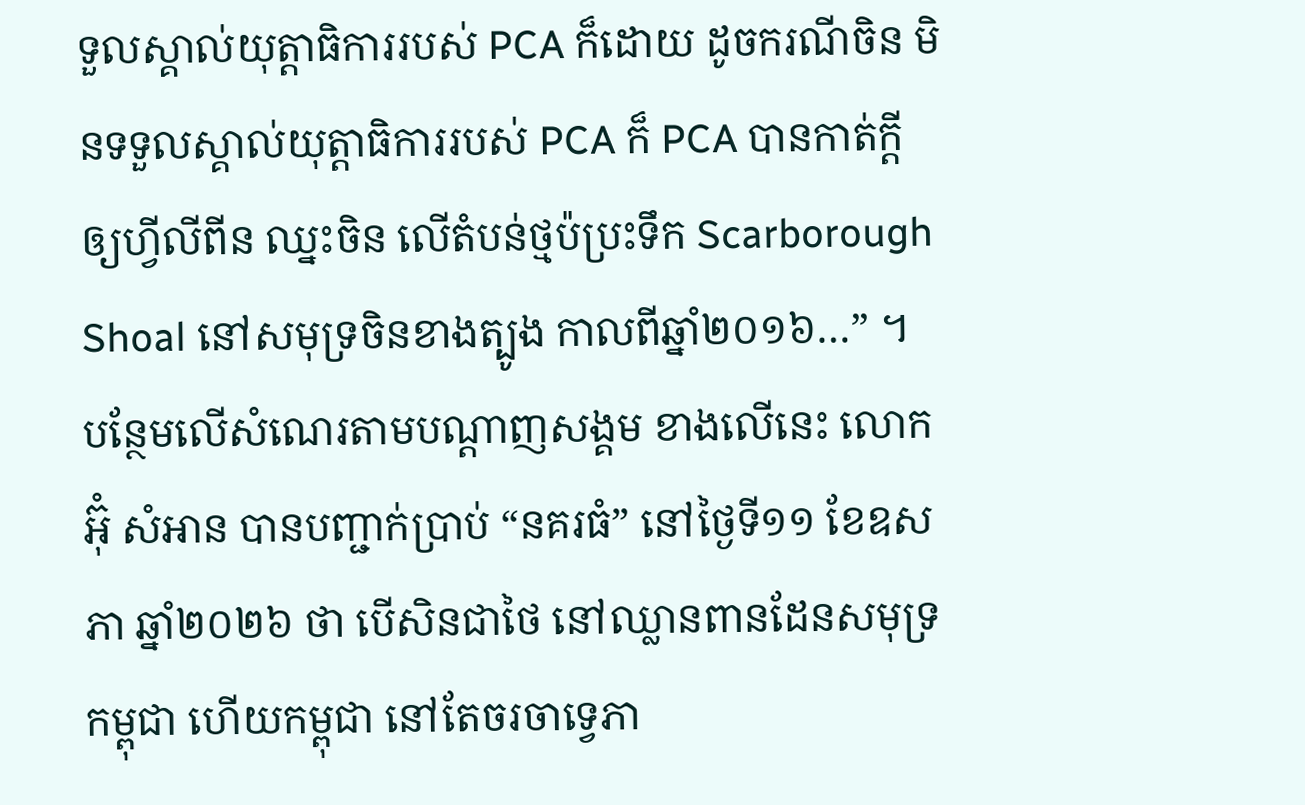ទួលស្គាល់យុត្តាធិការរបស់ PCA ក៏ដោយ ដូចករណីចិន មិនទទួលស្គាល់យុត្តាធិការរបស់ PCA ក៏ PCA បានកាត់ក្តីឲ្យហ្វីលីពីន ឈ្នះចិន លើតំបន់ថ្មប៉ប្រះទឹក Scarborough Shoal នៅសមុទ្រចិនខាងត្បូង កាលពីឆ្នាំ២០១៦…” ។
បន្ថែមលើសំណេរតាមបណ្ដាញសង្គម ខាងលើនេះ លោកអ៊ុំ សំអាន បានបញ្ជាក់ប្រាប់ “នគរធំ” នៅថ្ងៃទី១១ ខែឧសភា ឆ្នាំ២០២៦ ថា បើសិនជាថៃ នៅឈ្លានពានដែនសមុទ្រកម្ពុជា ហើយកម្ពុជា នៅតែចរចាទ្វេភា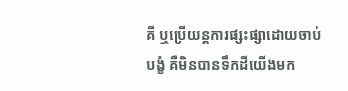គី ឬប្រើយន្តការផ្សះផ្សាដោយចាប់បង្ខំ គឺមិនបានទឹកដីយើងមក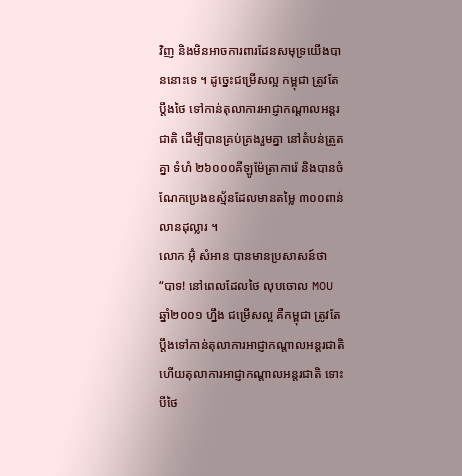វិញ និងមិនអាចការពារដែនសមុទ្រយើងបាននោះទេ ។ ដូច្នេះជម្រើសល្អ កម្ពុជា ត្រូវតែប្ដឹងថៃ ទៅកាន់តុលាការអាជ្ញាកណ្ដាលអន្តរជាតិ ដើម្បីបានគ្រប់គ្រងរួមគ្នា នៅតំបន់ត្រួតគ្នា ទំហំ ២៦០០០គីឡូម៉ែត្រាការ៉េ និងបានចំណែកប្រេងឧស្ម័នដែលមានតម្លៃ ៣០០ពាន់លានដុល្លារ ។
លោក អ៊ុំ សំអាន បានមានប្រសាសន៍ថា “បាទ! នៅពេលដែលថៃ លុបចោល MOU ឆ្នាំ២០០១ ហ្នឹង ជម្រើសល្អ គឺកម្ពុជា ត្រូវតែប្ដឹងទៅកាន់តុលាការអាជ្ញាកណ្ដាលអន្តរជាតិ ហើយតុលាការអាជ្ញាកណ្ដាលអន្តរជាតិ ទោះបីថៃ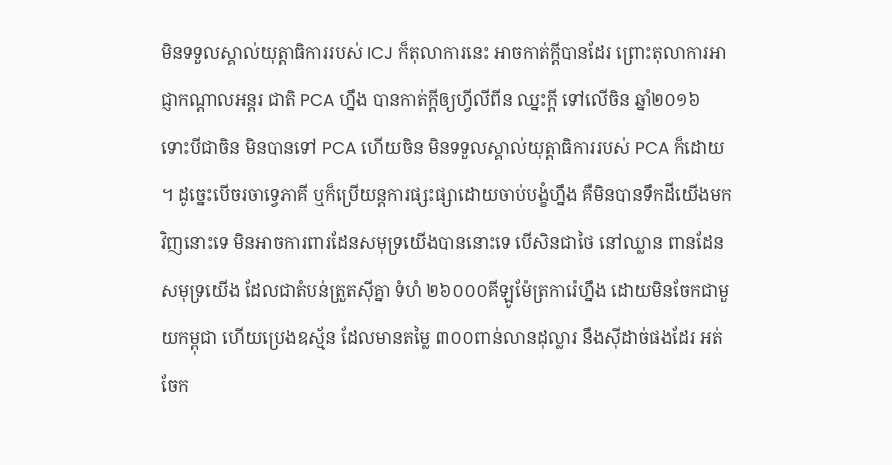មិនទទួលស្គាល់យុត្តាធិការរបស់ ICJ ក៏តុលាការនេះ អាចកាត់ក្ដីបានដែរ ព្រោះតុលាការអាជ្ញាកណ្ដាលអន្តរ ជាតិ PCA ហ្នឹង បានកាត់ក្ដីឲ្យហ្វីលីពីន ឈ្នះក្ដី ទៅលើចិន ឆ្នាំ២០១៦ ទោះបីជាចិន មិនបានទៅ PCA ហើយចិន មិនទទួលស្គាល់យុត្តាធិការរបស់ PCA ក៏ដោយ ។ ដូច្នេះបើចរចាទ្វេភាគី ឬក៏ប្រើយន្តការផ្សះផ្សាដោយចាប់បង្ខំហ្នឹង គឺមិនបានទឹកដីយើងមកវិញនោះទេ មិនអាចការពារដែនសមុទ្រយើងបាននោះទេ បើសិនជាថៃ នៅឈ្លាន ពានដែនសមុទ្រយើង ដែលជាតំបន់ត្រួតស៊ីគ្នា ទំហំ ២៦០០០គីឡូម៉ែត្រការ៉េហ្នឹង ដោយមិនចែកជាមួយកម្ពុជា ហើយប្រេងឧស្ម័ន ដែលមានតម្លៃ ៣០០ពាន់លានដុល្លារ នឹងស៊ីដាច់ផងដែរ អត់ចែក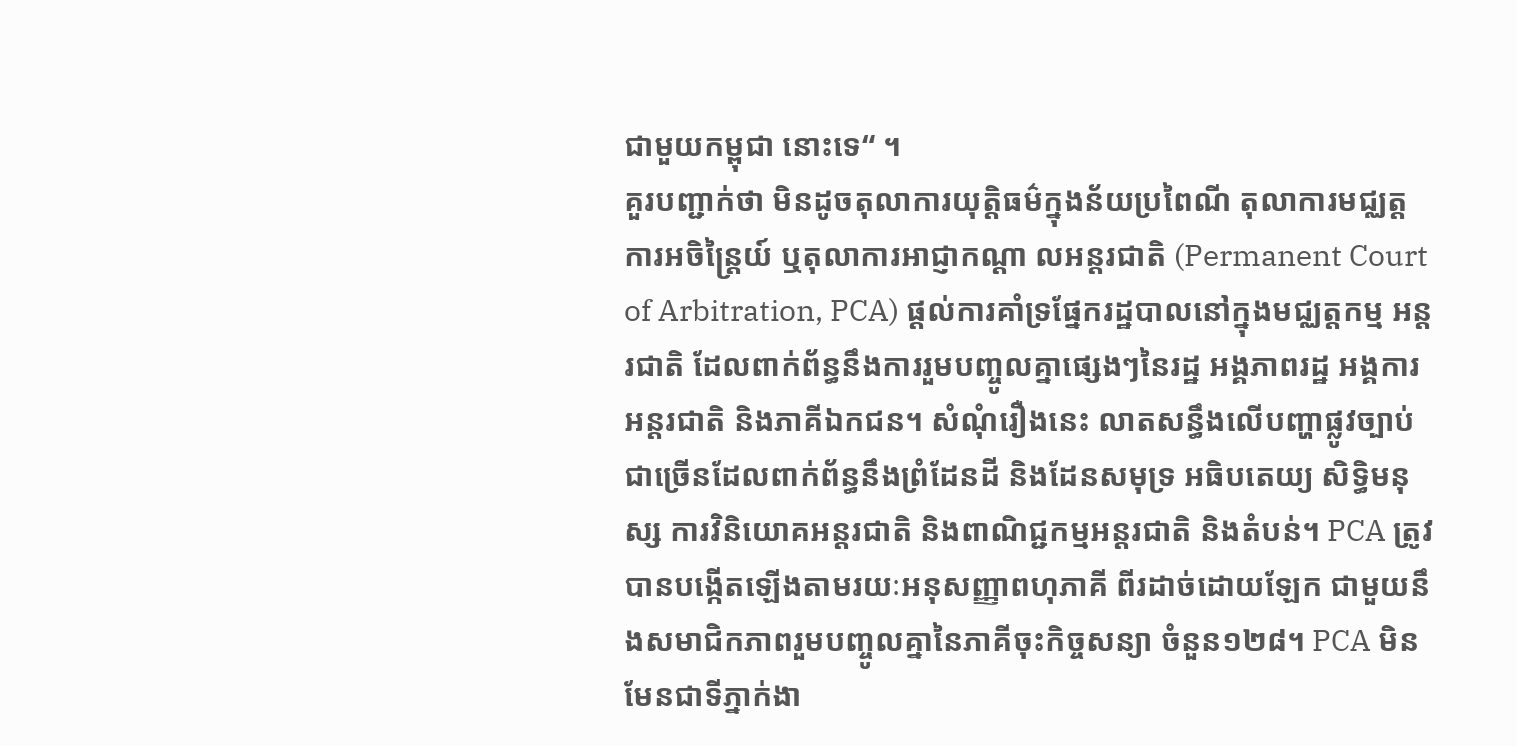ជាមួយកម្ពុជា នោះទេ“ ។
គួរបញ្ជាក់ថា មិនដូចតុលាការយុត្តិធម៌ក្នុងន័យប្រពៃណី តុលាការមជ្ឈត្តការអចិន្ត្រៃយ៍ ឬតុលាការអាជ្ញាកណ្តា លអន្តរជាតិ (Permanent Court of Arbitration, PCA) ផ្តល់ការគាំទ្រផ្នែករដ្ឋបាលនៅក្នុងមជ្ឈត្តកម្ម អន្តរជាតិ ដែលពាក់ព័ន្ធនឹងការរួមបញ្ចូលគ្នាផ្សេងៗនៃរដ្ឋ អង្គភាពរដ្ឋ អង្គការអន្តរជាតិ និងភាគីឯកជន។ សំណុំរឿងនេះ លាតសន្ធឹងលើបញ្ហាផ្លូវច្បាប់ ជាច្រើនដែលពាក់ព័ន្ធនឹងព្រំដែនដី និងដែនសមុទ្រ អធិបតេយ្យ សិទ្ធិមនុស្ស ការវិនិយោគអន្តរជាតិ និងពាណិជ្ជកម្មអន្តរជាតិ និងតំបន់។ PCA ត្រូវបានបង្កើតឡើងតាមរយៈអនុសញ្ញាពហុភាគី ពីរដាច់ដោយឡែក ជាមួយនឹងសមាជិកភាពរួមបញ្ចូលគ្នានៃភាគីចុះកិច្ចសន្យា ចំនួន១២៨។ PCA មិនមែនជាទីភ្នាក់ងា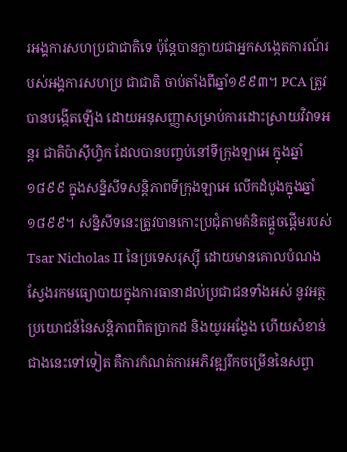រអង្គការសហប្រជាជាតិទេ ប៉ុន្តែបានក្លាយជាអ្នកសង្កេតការណ៍របស់អង្គការសហប្រ ជាជាតិ ចាប់តាំងពីឆ្នាំ១៩៩៣។ PCA ត្រូវបានបង្កើតឡើង ដោយអនុសញ្ញាសម្រាប់ការដោះស្រាយវិវាទអន្តរ ជាតិប៉ាស៊ីហ្វិក ដែលបានបញ្ចប់នៅទីក្រុងឡាអេ ក្នុងឆ្នាំ១៨៩៩ ក្នុងសន្និសីទសន្តិភាពទីក្រុងឡាអេ លើកដំបូងក្នុងឆ្នាំ១៨៩៩។ សន្និសីទនេះត្រូវបានកោះប្រជុំតាមគំនិតផ្តួចផ្តើមរបស់ Tsar Nicholas II នៃប្រទេសរុស្ស៊ី ដោយមានគោលបំណងស្វែងរកមធ្យោបាយក្នុងការធានាដល់ប្រជាជនទាំងអស់ នូវអត្ថប្រយោជន៍នៃសន្តិភាពពិតប្រាកដ និងយូរអង្វែង ហើយសំខាន់ជាងនេះទៅទៀត គឺការកំណត់ការអភិវឌ្ឍរីកចម្រើននៃសព្វា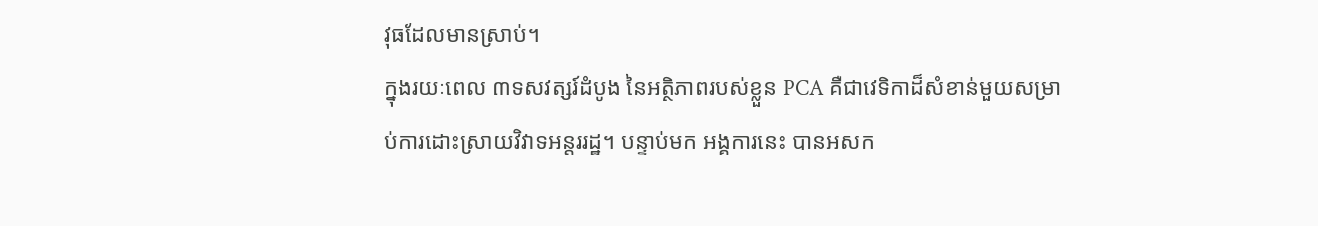វុធដែលមានស្រាប់។
ក្នុងរយៈពេល ៣ទសវត្សរ៍ដំបូង នៃអត្ថិភាពរបស់ខ្លួន PCA គឺជាវេទិកាដ៏សំខាន់មួយសម្រាប់ការដោះស្រាយវិវាទអន្តររដ្ឋ។ បន្ទាប់មក អង្គការនេះ បានអសក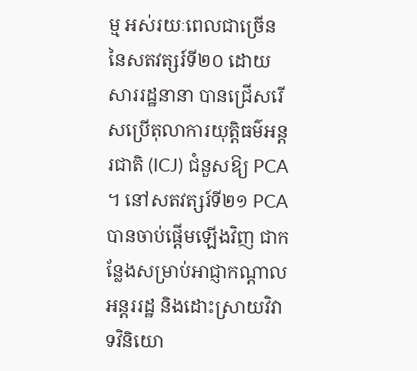ម្ម អស់រយៈពេលជាច្រើន នៃសតវត្សរ៍ទី២០ ដោយសាររដ្ឋនានា បានជ្រើសរើសប្រើតុលាការយុត្តិធម៌អន្តរជាតិ (ICJ) ជំនួសឱ្យ PCA ។ នៅសតវត្សរ៍ទី២១ PCA បានចាប់ផ្តើមឡើងវិញ ជាកន្លែងសម្រាប់អាជ្ញាកណ្តាលអន្តររដ្ឋ និងដោះស្រាយវិវាទវិនិយោ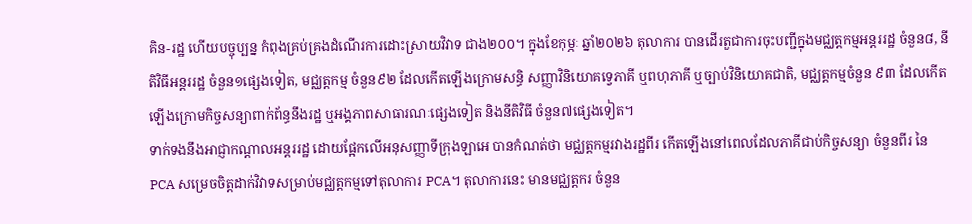គិន-រដ្ឋ ហើយបច្ចុប្បន្ន កំពុងគ្រប់គ្រងដំណើរការដោះស្រាយវិវាទ ជាង២០០។ ក្នុងខែកុម្ភៈ ឆ្នាំ២០២៦ តុលាការ បានដើរតួជាការចុះបញ្ជីក្នុងមជ្ឈត្តកម្មអន្តររដ្ឋ ចំនួន៨, នីតិវិធីអន្តររដ្ឋ ចំនួន១ផ្សេងទៀត, មជ្ឈត្តកម្ម ចំនួន៩២ ដែលកើតឡើងក្រោមសន្ធិ សញ្ញាវិនិយោគទ្វេភាគី ឬពហុភាគី ឬច្បាប់វិនិយោគជាតិ, មជ្ឈត្តកម្មចំនួន ៩៣ ដែលកើតឡើងក្រោមកិច្ចសន្យាពាក់ព័ន្ធនឹងរដ្ឋ ឬអង្គភាពសាធារណៈផ្សេងទៀត និងនីតិវិធី ចំនួន៧ផ្សេងទៀត។
ទាក់ទងនឹងអាជ្ញាកណ្តាលអន្តររដ្ឋ ដោយផ្អែកលើអនុសញ្ញាទីក្រុងឡាអេ បានកំណត់ថា មជ្ឈត្តកម្មរវាងរដ្ឋពីរ កើតឡើងនៅពេលដែលភាគីជាប់កិច្ចសន្យា ចំនួនពីរ នៃ PCA សម្រេចចិត្តដាក់វិវាទសម្រាប់មជ្ឈត្តកម្មទៅតុលាការ PCA។ តុលាការនេះ មានមជ្ឈត្តករ ចំនួន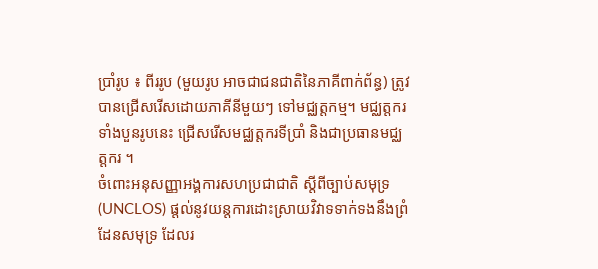ប្រាំរូប ៖ ពីររូប (មួយរូប អាចជាជនជាតិនៃភាគីពាក់ព័ន្ធ) ត្រូវបានជ្រើសរើសដោយភាគីនីមួយៗ ទៅមជ្ឈត្តកម្ម។ មជ្ឈត្តករទាំងបួនរូបនេះ ជ្រើសរើសមជ្ឈត្តករទីប្រាំ និងជាប្រធានមជ្ឈត្តករ ។
ចំពោះអនុសញ្ញាអង្គការសហប្រជាជាតិ ស្តីពីច្បាប់សមុទ្រ (UNCLOS) ផ្តល់នូវយន្តការដោះស្រាយវិវាទទាក់ទងនឹងព្រំដែនសមុទ្រ ដែលរ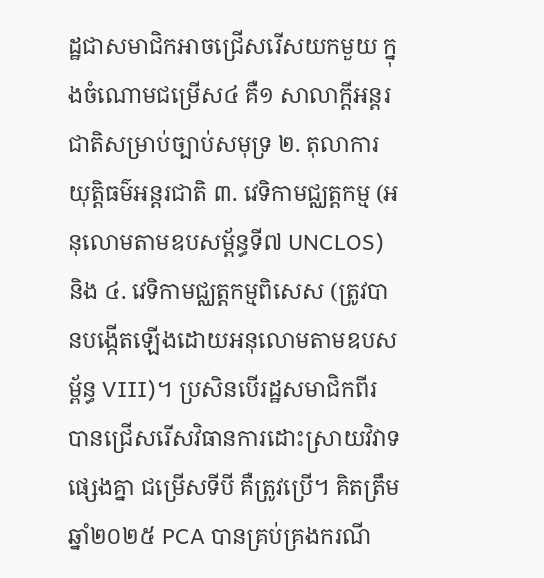ដ្ឋជាសមាជិកអាចជ្រើសរើសយកមួយ ក្នុងចំណោមជម្រើស៤ គឺ១ សាលាក្តីអន្តរជាតិសម្រាប់ច្បាប់សមុទ្រ ២. តុលាការយុត្តិធម៌អន្តរជាតិ ៣. វេទិកាមជ្ឈត្តកម្ម (អនុលោមតាមឧបសម្ព័ន្ធទី៧ UNCLOS) និង ៤. វេទិកាមជ្ឈត្តកម្មពិសេស (ត្រូវបានបង្កើតឡើងដោយអនុលោមតាមឧបសម្ព័ន្ធ VIII)។ ប្រសិនបើរដ្ឋសមាជិកពីរ បានជ្រើសរើសវិធានការដោះស្រាយវិវាទផ្សេងគ្នា ជម្រើសទីបី គឺត្រូវប្រើ។ គិតត្រឹមឆ្នាំ២០២៥ PCA បានគ្រប់គ្រងករណី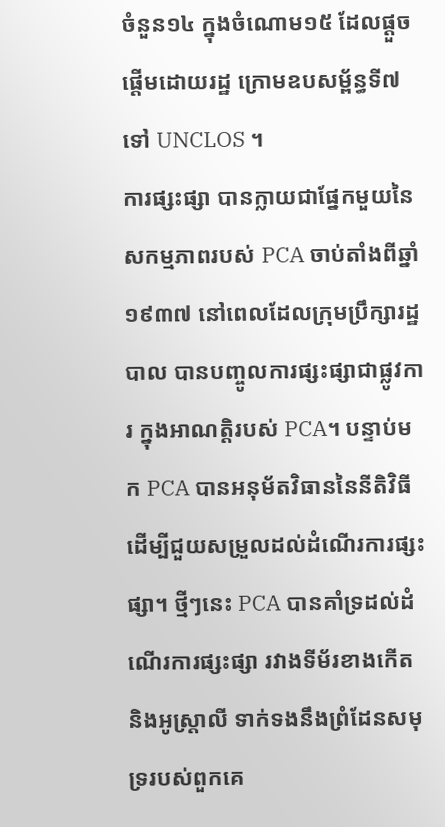ចំនួន១៤ ក្នុងចំណោម១៥ ដែលផ្តួចផ្តើមដោយរដ្ឋ ក្រោមឧបសម្ព័ន្ធទី៧ ទៅ UNCLOS ។
ការផ្សះផ្សា បានក្លាយជាផ្នែកមួយនៃសកម្មភាពរបស់ PCA ចាប់តាំងពីឆ្នាំ១៩៣៧ នៅពេលដែលក្រុមប្រឹក្សារដ្ឋបាល បានបញ្ចូលការផ្សះផ្សាជាផ្លូវការ ក្នុងអាណត្តិរបស់ PCA។ បន្ទាប់មក PCA បានអនុម័តវិធាននៃនីតិវិធី ដើម្បីជួយសម្រួលដល់ដំណើរការផ្សះផ្សា។ ថ្មីៗនេះ PCA បានគាំទ្រដល់ដំណើរការផ្សះផ្សា រវាងទីម័រខាងកើត និងអូស្ត្រាលី ទាក់ទងនឹងព្រំដែនសមុទ្ររបស់ពួកគេ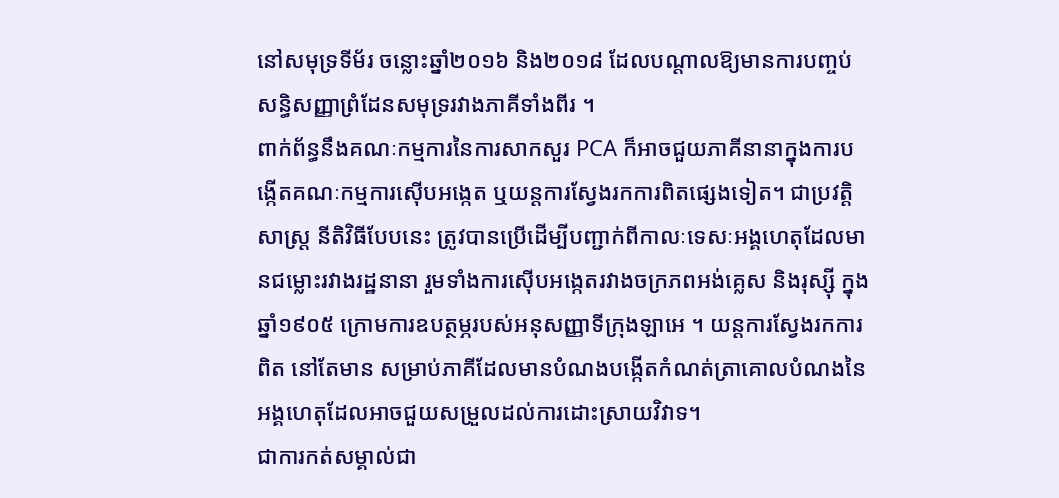នៅសមុទ្រទីម័រ ចន្លោះឆ្នាំ២០១៦ និង២០១៨ ដែលបណ្តាលឱ្យមានការបញ្ចប់សន្ធិសញ្ញាព្រំដែនសមុទ្ររវាងភាគីទាំងពីរ ។
ពាក់ព័ន្ធនឹងគណៈកម្មការនៃការសាកសួរ PCA ក៏អាចជួយភាគីនានាក្នុងការបង្កើតគណៈកម្មការស៊ើបអង្កេត ឬយន្តការស្វែងរកការពិតផ្សេងទៀត។ ជាប្រវត្តិសាស្ត្រ នីតិវិធីបែបនេះ ត្រូវបានប្រើដើម្បីបញ្ជាក់ពីកាលៈទេសៈអង្គហេតុដែលមានជម្លោះរវាងរដ្ឋនានា រួមទាំងការស៊ើបអង្កេតរវាងចក្រភពអង់គ្លេស និងរុស្ស៊ី ក្នុងឆ្នាំ១៩០៥ ក្រោមការឧបត្ថម្ភរបស់អនុសញ្ញាទីក្រុងឡាអេ ។ យន្តការស្វែងរកការពិត នៅតែមាន សម្រាប់ភាគីដែលមានបំណងបង្កើតកំណត់ត្រាគោលបំណងនៃអង្គហេតុដែលអាចជួយសម្រួលដល់ការដោះស្រាយវិវាទ។
ជាការកត់សម្គាល់ជា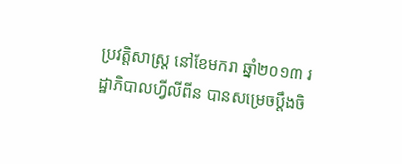ប្រវត្តិសាស្រ្ត នៅខែមករា ឆ្នាំ២០១៣ រដ្ឋាភិបាលហ្វីលីពីន បានសម្រេចប្តឹងចិ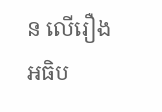ន លើរឿងអធិប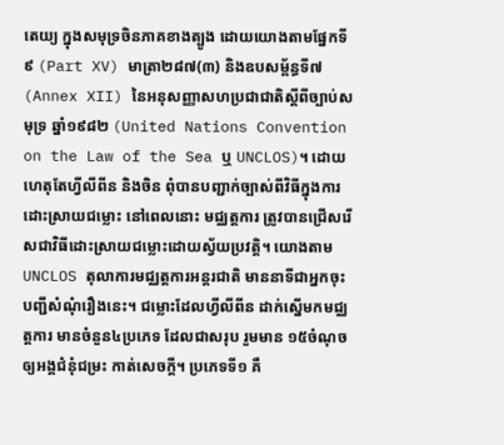តេយ្យ ក្នុងសមុទ្រចិនភាគខាងត្បូង ដោយយោងតាមផ្នែកទី៩ (Part XV) មាត្រា២៨៧(៣) និងឧបសម្ព័ន្ធទី៧ (Annex XII) នៃអនុសញ្ញាសហប្រជាជាតិស្តីពីច្បាប់សមុទ្រ ឆ្នាំ១៩៨២ (United Nations Convention on the Law of the Sea ឬ UNCLOS)។ ដោយហេតុតែហ្វីលីពីន និងចិន ពុំបានបញ្ជាក់ច្បាស់ពីវិធីក្នុងការដោះស្រាយជម្លោះ នៅពេលនោះ មជ្ឈត្តការ ត្រូវបានជ្រើសរើសជាវិធីដោះស្រាយជម្លោះដោយស្វ័យប្រវត្តិ។ យោងតាម UNCLOS តុលាការមជ្ឈត្តការអន្តរជាតិ មាននាទីជាអ្នកចុះបញ្ជីសំណុំរឿងនេះ។ ជម្លោះដែលហ្វីលីពីន ដាក់ស្នើមកមជ្ឈត្តការ មានចំនួន៤ប្រភេទ ដែលជាសរុប រួមមាន ១៥ចំណុច ឲ្យអង្គជំនុំជម្រះ កាត់សេចក្តី។ ប្រភេទទី១ គឺ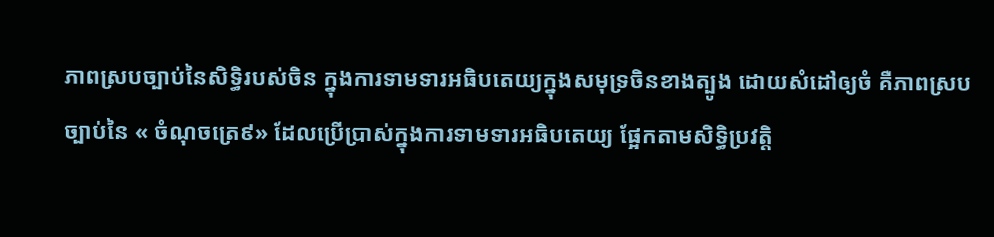ភាពស្របច្បាប់នៃសិទ្ធិរបស់ចិន ក្នុងការទាមទារអធិបតេយ្យក្នុងសមុទ្រចិនខាងត្បូង ដោយសំដៅឲ្យចំ គឺភាពស្របច្បាប់នៃ « ចំណុចត្រេ៩» ដែលប្រើប្រាស់ក្នុងការទាមទារអធិបតេយ្យ ផ្អែកតាមសិទ្ធិប្រវត្តិ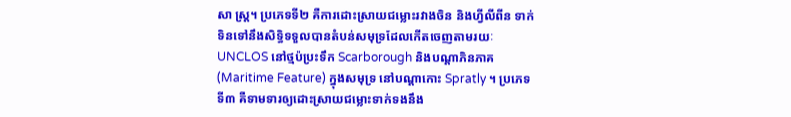សា ស្ត្រ។ ប្រភេទទី២ គឺការដោះស្រាយជម្លោះរវាងចិន និងហ្វីលីពីន ទាក់ទិនទៅនឹងសិទ្ធិទទួលបានតំបន់សមុទ្រដែលកើតចេញតាមរយៈ UNCLOS នៅថ្មប៉ប្រះទឹក Scarborough និងបណ្តាភិនភាគ (Maritime Feature) ក្នុងសមុទ្រ នៅបណ្តាកោះ Spratly ។ ប្រភេទទី៣ គឺទាមទារឲ្យដោះស្រាយជម្លោះទាក់ទងនឹង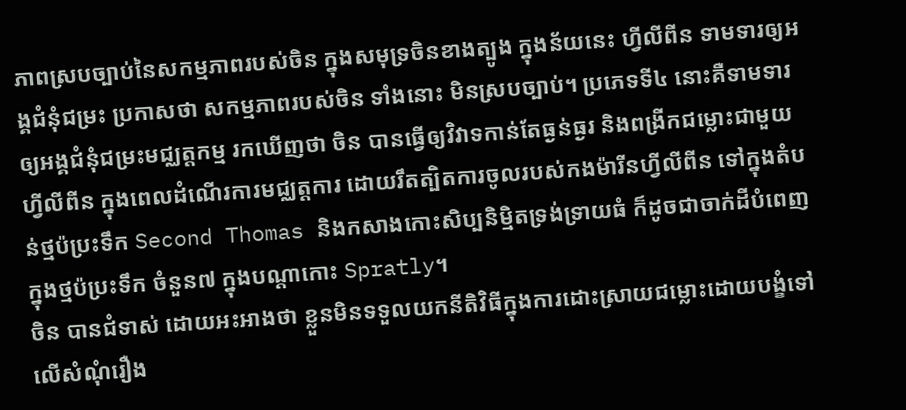ភាពស្របច្បាប់នៃសកម្មភាពរបស់ចិន ក្នុងសមុទ្រចិនខាងត្បូង ក្នុងន័យនេះ ហ្វីលីពីន ទាមទារឲ្យអង្គជំនុំជម្រះ ប្រកាសថា សកម្មភាពរបស់ចិន ទាំងនោះ មិនស្របច្បាប់។ ប្រភេទទី៤ នោះគឺទាមទារឲ្យអង្គជំនុំជម្រះមជ្ឈត្តកម្ម រកឃើញថា ចិន បានធ្វើឲ្យវិវាទកាន់តែធ្ងន់ធ្ងរ និងពង្រីកជម្លោះជាមួយហ្វីលីពីន ក្នុងពេលដំណើរការមជ្ឈត្តការ ដោយរឹតត្បិតការចូលរបស់កងម៉ារីនហ្វីលីពីន ទៅក្នុងតំបន់ថ្មប៉ប្រះទឹក Second Thomas និងកសាងកោះសិប្បនិម្មិតទ្រង់ទ្រាយធំ ក៏ដូចជាចាក់ដីបំពេញក្នុងថ្មប៉ប្រះទឹក ចំនួន៧ ក្នុងបណ្តាកោះ Spratly។
ចិន បានជំទាស់ ដោយអះអាងថា ខ្លួនមិនទទួលយកនីតិវិធីក្នុងការដោះស្រាយជម្លោះដោយបង្ខំទៅលើសំណុំរឿង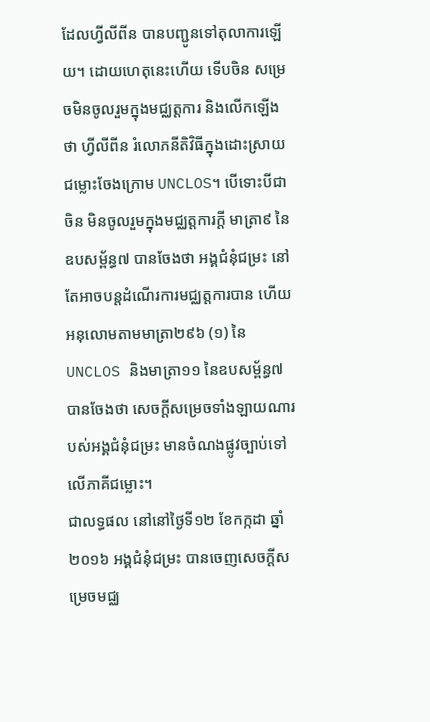ដែលហ្វីលីពីន បានបញ្ជូនទៅតុលាការឡើយ។ ដោយហេតុនេះហើយ ទើបចិន សម្រេចមិនចូលរួមក្នុងមជ្ឈត្តការ និងលើកឡើងថា ហ្វីលីពីន រំលោភនីតិវិធីក្នុងដោះស្រាយជម្លោះចែងក្រោម UNCLOS។ បើទោះបីជាចិន មិនចូលរួមក្នុងមជ្ឈត្តការក្តី មាត្រា៩ នៃឧបសម្ព័ន្ធ៧ បានចែងថា អង្គជំនុំជម្រះ នៅតែអាចបន្តដំណើរការមជ្ឈត្តការបាន ហើយអនុលោមតាមមាត្រា២៩៦ (១) នៃ UNCLOS និងមាត្រា១១ នៃឧបសម្ព័ន្ធ៧ បានចែងថា សេចក្តីសម្រេចទាំងឡាយណារបស់អង្គជំនុំជម្រះ មានចំណងផ្លូវច្បាប់ទៅលើភាគីជម្លោះ។
ជាលទ្ធផល នៅនៅថ្ងៃទី១២ ខែកក្កដា ឆ្នាំ២០១៦ អង្គជំនុំជម្រះ បានចេញសេចក្តីសម្រេចមជ្ឈ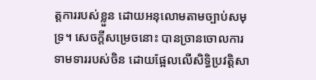ត្តការរបស់ខ្លួន ដោយអនុលោមតាមច្បាប់សមុទ្រ។ សេចក្តីសម្រេចនោះ បានច្រានចោលការទាមទាររបស់ចិន ដោយផ្អែលលើសិទ្ធិប្រវត្តិសា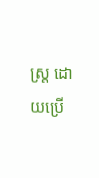ស្ត្រ ដោយប្រើ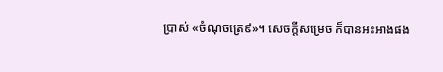ប្រាស់ «ចំណុចត្រេ៩»។ សេចក្តីសម្រេច ក៏បានអះអាងផង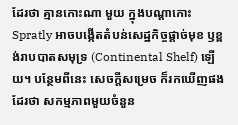ដែរថា គ្មានកោះណា មួយ ក្នុងបណ្តាកោះ Spratly អាចបង្កើតតំបន់សេដ្ឋកិច្ចផ្តាច់មុខ ឫខ្ពង់រាបបាតសមុទ្រ (Continental Shelf) ឡើយ។ បន្ថែមពីនេះ សេចក្តីសម្រេច ក៏រកឃើញផងដែរថា សកម្មភាពមួយចំនួន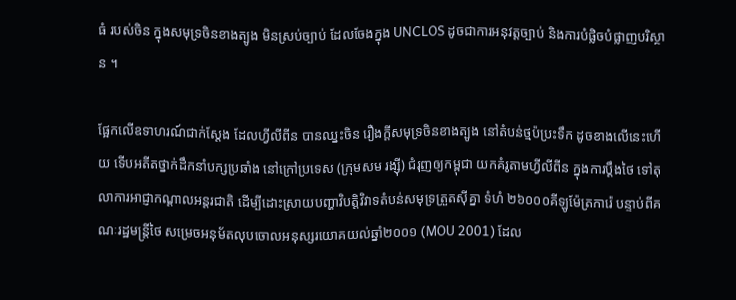ធំ របស់ចិន ក្នុងសមុទ្រចិនខាងត្បូង មិនស្រប់ច្បាប់ ដែលចែងក្នុង UNCLOS ដូចជាការអនុវត្តច្បាប់ និងការបំផ្លិចបំផ្លាញបរិស្ថាន ។

ផ្អែកលើឧទាហរណ៍ជាក់ស្ដែង ដែលហ្វីលីពីន បានឈ្នះចិន រឿងក្ដីសមុទ្រចិនខាងត្បូង នៅតំបន់ថ្មប៉ប្រះទឹក ដូចខាងលើនេះហើយ ទើបអតីតថ្នាក់ដឹកនាំបក្សប្រឆាំង នៅក្រៅប្រទេស (ក្រុមសម រង្ស៊ី) ជំរុញឲ្យកម្ពុជា យកគំរូតាមហ្វីលីពីន ក្នុងការប្ដឹងថៃ ទៅតុលាការអាជ្ញាកណ្ដាលអន្តរជាតិ ដើម្បីដោះស្រាយបញ្ហាវិបត្តិវិវាទតំបន់សមុទ្រត្រួតស៊ីគ្នា ទំហំ ២៦០០០គីឡូម៉ែត្រការ៉េ បន្ទាប់ពីគណៈរដ្ឋមន្រ្តីថៃ សម្រេចអនុម័តលុបចោលអនុស្សរយោគយល់ឆ្នាំ២០០១ (MOU 2001) ដែល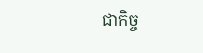ជាកិច្ច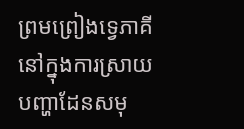ព្រមព្រៀងទ្វេភាគី នៅក្នុងការស្រាយបញ្ហាដែនសមុ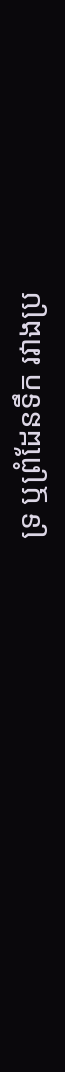ទ្រ ឬព្រំដែនទឹក រវាងប្រ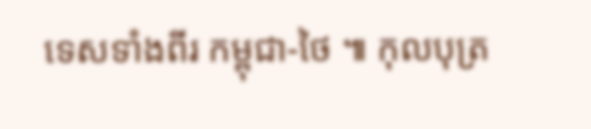ទេសទាំងពីរ កម្ពុជា-ថៃ ៕ កុលបុត្រ